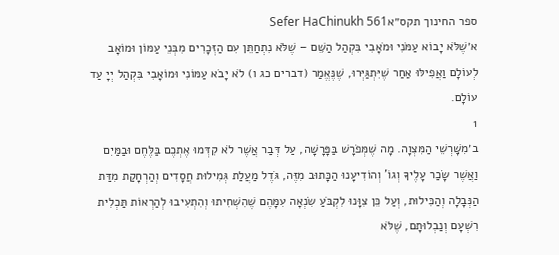ספר החינוך תקס״אSefer HaChinukh 561
א׳שֶׁלֹּא יָבוֹא עַמֹּנִי וּמֹאָבִי בִּקְהַל הַשֵּׁם – שֶׁלֹּא נִתְחַתֵּן עִם הַזְּכָרִים מִבְּנֵי עַמּוֹן וּמוֹאָב לְעוֹלָם וַאֲפִילּוּ אַחַר שֶׁיִּתְגַּיְּרוּ, שֶׁנֶּאֱמַר (דברים כג ו) לֹא יָבֹא עַמּוֹנִי וּמוֹאָבִי בִּקְהַל יְיָ עַד עוֹלָם.
1
ב׳מִשָּׁרְשֵׁי הַמִּצְוָה. מָה שֶׁמְּפֹרָשׁ בַּפָּרָשָׁה, עַל דְּבַר אֲשֶׁר לֹא קִדְּמוּ אֶתְכֶם בַּלֶּחֶם וּבַמַּיִם וַאֲשֶׁר שָׂכַר עָלֶיךָ וְגוֹ' וְהוֹדִיעָנוּ הַכָּתוּב מִזֶּה, גֹּדֶל מַעֲלַת גְּמִילוּת חֲסָדִים וְהַרְחָקַת מִדַּת הַנְּבָלָה וְהַכִּילוּת, וְעַל כֵּן צִוָּנוּ לִקְבֹּעַ שִׂנְאָה עִמָּהֶם שֶׁהִשְׁחִיתוּ וְהִתְעִיבוּ לְהַרְאוֹת תַּכְלִית רִשְׁעָם וְנַבְלוּתָם, שֶׁלֹּא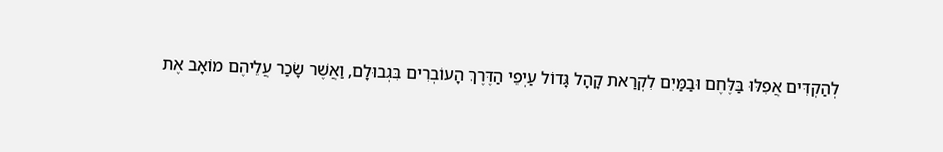לְהַקְדִּים אֲפִלּוּ בַּלֶּחֶם וּבַמַּיִם לִקְרַאת קָהָל גָּדוֹל עַיְפֵי הַדֶּרֶךְ הָעוֹבְרִים בִּגְבוּלָם, וַאֲשֶׁר שָׂכַר עֲלֵיהֶם מוֹאָב אֶת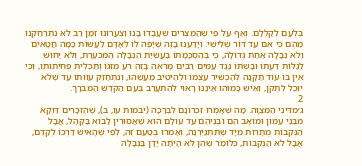בִּלְעָם לְקַלְּלָם. וְאַף עַל פִּי שֶׁהַמִּצְרִים שֶׁעָבְדוּ בָּנוּ וְצִעֲרוּנוּ זְמַן רַב לֹא נִתְרַחַקְנוּ מֵהֶם כִּי אִם עַד דּוֹר שְׁלִישִׁי. וְיָדַעְנוּ בָּזֶה שֶׁיָּפֶה לוֹ לְאָדָם לַעֲשׂוֹת כַּמָּה חֲטָאִים וְלֹא נְבָלָה אַחַת גְּדוֹלָה, כִּי בְּהַסְכָּמָתוֹ בַּעֲשִׂיַּת הַנְּבָלָה הַמְּכֹעֶרֶת, וְלֹא יָחוּשׁ לְגַלּוֹת דַּעְתּוֹ וּבָשְׁתּוֹ נֶגֶד עַמִּים רַבִּים מַרְאֶה בָּזֶה רֹעַ מִזְגּוֹ וְתַכְלִית פְּחִיתוּתוֹ, וְכִי אֵין בּוֹ עוֹד תַּקָּנָה לְהַכְשִׁיר עַצְמוֹ וּלְהֵיטִיב מַעֲשֵׂהוּ, וְנִתְחַזֵּק עִוּוּתוֹ עַד שֶׁלֹּא יוּכַל לִתְקֹן, וְאִישׁ כָּמוֹהוּ אֵינֶנּוּ רָאוּי לְהִתְעָרֵב בְּעַם הַקֹּדֶשׁ הַמְּבֹרָךְ.
2
ג׳מִדִּינֵי הַמִּצְוָה. מָה שֶׁאָמְרוּ זִכְרוֹנָם לִבְרָכָה (יבמות עו, ב), שֶׁהַזְּכָרִים דַּוְקָא מִבְּנֵי עַמּוֹן וּמוֹאָב הֵם וּבְנֵיהֶם עַד עוֹלָם הוּא שֶׁאֲסוּרִין לָבוֹא בַּקָּהָל, אֲבָל הַנְּקֵבוֹת מֻתָּרוֹת מִיָּד שֶׁתִּתְגַּיֵּרְנָה, וְאָמְרוּ בְּטַעַם זֶה, לְפִי שֶׁהָאִישׁ דַּרְכּוֹ לְקַדֵּם, אֲבָל לֹא הַנְּקֵבוֹת, כְּלוֹמַר שֶׁהֵן לֹא הָיְתָה יָדָן בַּנְּבָלָה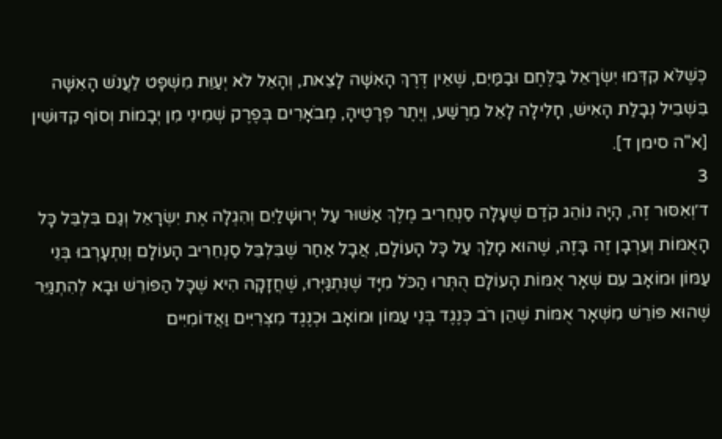כְּשֶׁלֹּא קִדְּמוּ יִשְׂרָאֵל בַּלֶּחֶם וּבַמַּיִם, שֶׁאֵין דֶּרֶךְ הָאִשָּׁה לָצֵאת, וְהָאֵל לֹא יְעַוֵּת מִשְׁפָּט לַעֲנֹשׁ הָאִשָּׁה בִּשְׁבִיל נְבָלַת הָאִישׁ, חָלִילָה לָאֵל מֵרֶשַׁע, וְיֶתֶר פְּרָטֶיהָ, מְבֹאָרִים בְּפֶרֶק שְׁמִינִי מִן יְבָמוֹת וְסוֹף קִדּוּשִׁין [א"ה סימן ד].
3
ד׳וְאִסּוּר זֶה, הָיָה נוֹהֵג קֹדֶם שֶׁעָלָה סַנְחֵרִיב מֶלֶךְ אַשּׁוּר עַל יְרוּשָׁלַיִם וְהִגְלָה אֶת יִשְׂרָאֵל וְגַם בִּלְבֵּל כָּל הָאֻמּוֹת וְעֵרְבָן זֶה בָּזֶה, שֶׁהוּא מָלַךְ עַל כָּל הָעוֹלָם, אֲבָל אַחַר שֶׁבִּלְבֵּל סַנְחֵרִיב הָעוֹלָם וְנִתְעָרְבוּ בְּנֵי עַמּוֹן וּמוֹאָב עִם שְׁאָר אֻמּוֹת הָעוֹלָם הֻתְּרוּ הַכֹּל מִיָּד שֶׁנִּתְגַּיְּרוּ, שֶׁחֲזָקָה הִיא שֶׁכָּל הַפּוֹרֵשׁ וּבָא לְהִתְגַּיֵּר שֶׁהוּא פּוֹרֵשׁ מִשְּׁאָר אֻמּוֹת שֶׁהֵן רֹב כְּנֶגֶד בְּנֵי עַמּוֹן וּמוֹאָב וּכְנֶגֶד מִצְרִיִּים וַאֲדוֹמִיִּים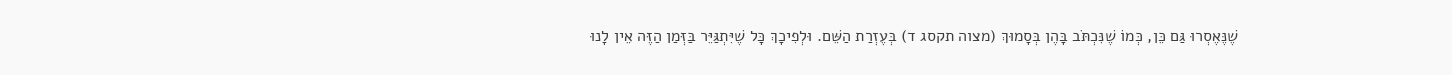שֶׁנֶּאֶסְרוּ גַּם כֵּן, כְּמוֹ שֶׁנִּכְתֹּב בָּהֶן בְּסָמוּךְ (מצוה תקסג ד) בְּעֶזְרַת הַשֵּׁם. וּלְפִיכָךְ כָּל שֶׁיִּתְגַּיֵּר בַּזְּמַן הַזֶּה אֵין לָנוּ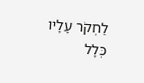לַחְקֹר עָלָיו כְּלָל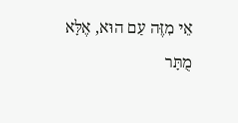אֵי מִזֶּה עַם הוּא, אֶלָּא מֻתָּר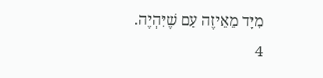מִיָּד מֵאֵיזֶה עַם שֶׁיִּהְיֶה.
4